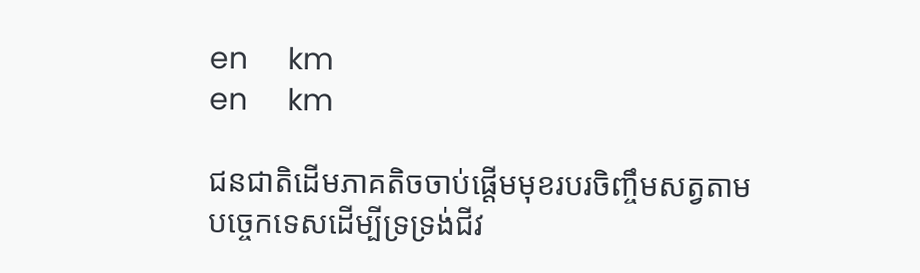en     km
en     km

ជនជាតិដើមភាគតិចចាប់ផ្ដើមមុខរបរចិញ្ចឹមសត្វតាមបច្ចេកទេសដើម្បីទ្រទ្រង់ជីវ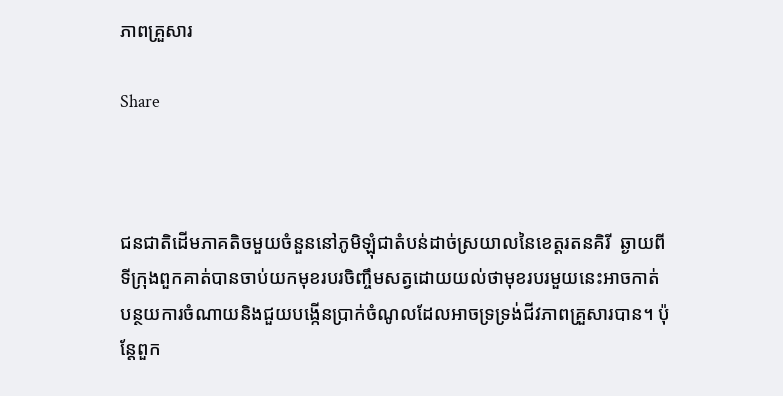ភាពគ្រួសារ

Share



ជនជាតិដើមភាគតិចមួយចំនួននៅភូមិឡុំជាតំបន់ដាច់ស្រយាលនៃខេត្តរតនគិរី  ឆ្ងាយពីទីក្រុងពួកគាត់បានចាប់យកមុខរបរចិញ្ចឹមសត្វដោយយល់ថាមុខរបរមួយនេះអាចកាត់បន្ថយការចំណាយនិងជួយបង្កើនប្រាក់ចំណូលដែលអាចទ្រទ្រង់ជីវភាពគ្រួសារបាន។ ប៉ុន្តែពួក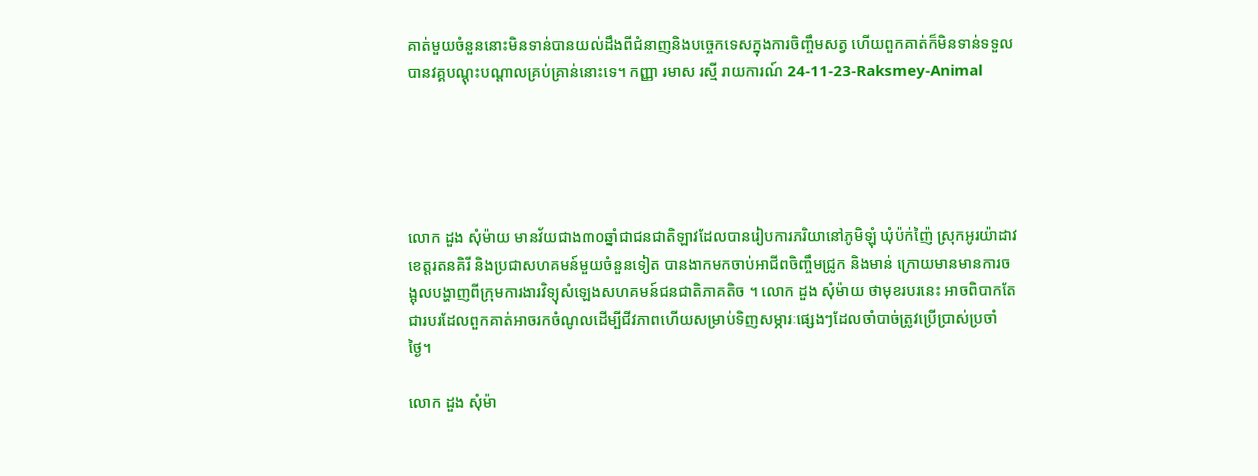គាត់មួយចំនួននោះមិនទាន់បានយល់ដឹងពីជំនាញនិងបច្ចេកទេសក្នុងការចិញ្ចឹមសត្វ ហើយពួកគាត់ក៏មិនទាន់ទទួលបានវគ្គបណ្ដុះបណ្ដាលគ្រប់គ្រាន់នោះទេ។ កញ្ញា រមាស រស្មី រាយការណ៍ 24-11-23-Raksmey-Animal





លោក ដួង សុំម៉ាយ មានវ័យជាង៣០ឆ្នាំជាជនជាតិឡាវដែលបានរៀបការភរិយានៅភូមិឡុំ ឃុំប៉ក់ញ៉ៃ ស្រុកអូរយ៉ាដាវ ខេត្តរតនគិរី និងប្រជាសហគមន៍មួយចំនួនទៀត បានងាកមកចាប់អាជីពចិញ្ចឹមជ្រូក និងមាន់ ក្រោយមានមានការចង្អុលបង្ហាញពីក្រុមការងារវិទ្យុសំឡេងសហគមន៍ជនជាតិភាគតិច ។ លោក ដួង សុំម៉ាយ ថាមុខរបរនេះ អាចពិបាកតែជារបរដែលពួកគាត់អាចរកចំណូលដើម្បីជីវភាពហើយសម្រាប់ទិញសម្ភារៈផ្សេងៗដែលចាំបាច់ត្រូវប្រើប្រាស់ប្រចាំថ្ងៃ។

លោក ដួង សុំម៉ា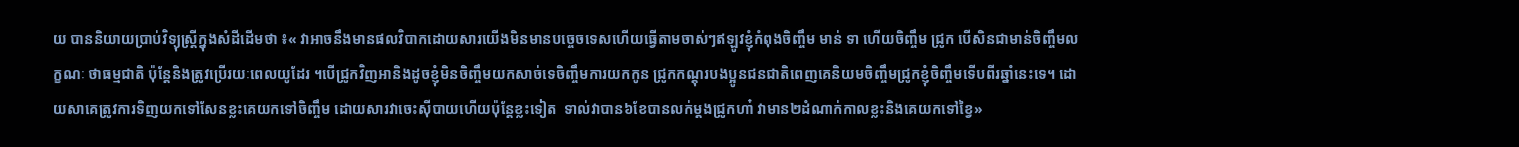យ បាននិយាយប្រាប់វិទ្យុស្ដ្រីក្នុងសំដីដើមថា ៖« វាអាចនឹងមានផលវិបាកដោយសារយើងមិនមានបច្ចេចទេសហើយធើ្វតាមចាស់ៗឥឡូវខ្ញុំកំពុងចិញ្ចឹម មាន់ ទា ហើយចិញ្ចឹម ជ្រូក បើសិនជាមាន់ចិញ្ចឹមលក្ខណៈ ថាធម្មជាតិ ប៉ុន្តែនិងត្រូវប្រើរយៈពេលយូដែរ ។បើជ្រូកវិញអានិងដូចខ្ញុំមិនចិញ្ចឹមយកសាច់ទេចិញ្ចឹមការយកកូន ជ្រូកកណ្ដុរបងប្អូនជនជាតិពេញគេនិយមចិញ្ចឹមជ្រូកខ្ញុំចិញ្ចឹមទើបពីរឆ្នាំនេះទេ។ ដោយសាគេត្រូវការទិញយកទៅសែនខ្លះគេយកទៅចិញ្ចឹម ដោយសារវាចេះស៊ីបាយហើយប៉ុន្តែខ្លះទៀត  ទាល់វាបាន៦ខែបានលក់ម្ដងជ្រូកហា៎ វាមាន២ដំណាក់កាលខ្លះនិងគេយកទៅខ្វៃ»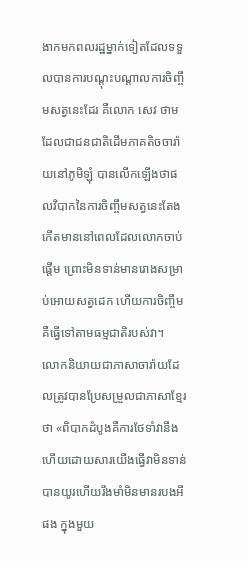ងាកមកពលរដ្ឋម្នាក់ទៀតដែលទទួលបានការបណ្ដុះបណ្ដាលការចិញ្ចឹមសត្វនេះដែរ គឺលោក សេវ ថាម ដែលជាជនជាតិដើមភាគតិចចារ៉ាយនៅភូមិឡុំ បានលើកឡើងថាផលវិបាកនៃការចិញ្ចឹមសត្វនេះតែងកើតមាននៅពេលដែលលោកចាប់ផ្ដើម ព្រោះមិនទាន់មានរោងសម្រាប់អោយសត្វដេក ហើយការចិញ្ចឹម គឺធ្វើទៅតាមធម្មជាតិរបស់វា។  លោកនិយាយជាភាសាចារ៉ាយដែលត្រូវបានប្រែសម្រួលជាភាសាខ្មែរថា «ពិបាកដំបូងគឺការថែទាំវានឹងហើយដោយសារយើងធើ្វវាមិនទាន់បានយូរហើយរឹងមាំមិនមានរបងអីផង ក្នុងមួយ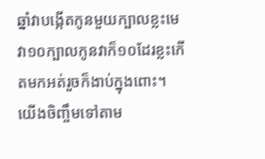ឆ្នាំវាបង្កើតកូនមួយក្បាលខ្លះមេវា១០ក្បាលកូនវាក៏១០ដែរខ្លះកើតមកអត់រួចក៏ងាប់ក្នុងពោះ។ យើងចិញ្ចឹមទៅតាម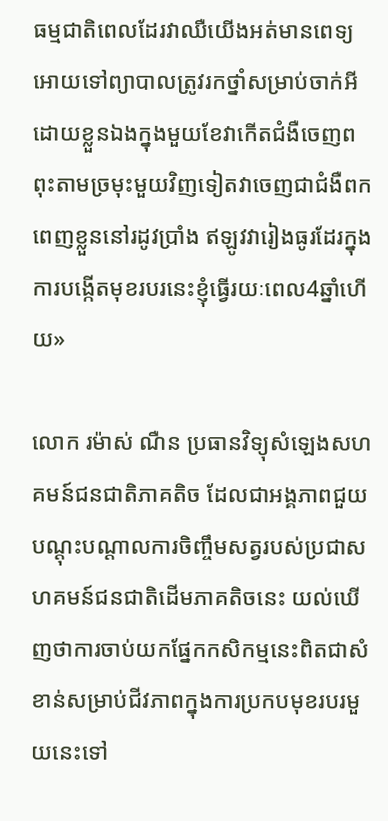ធម្មជាតិពេលដែរវាឈឺយើងអត់មានពេទ្យអោយទៅព្យាបាលត្រូវរកថ្នាំសម្រាប់ចាក់អីដោយខ្លួនឯងក្នុងមួយខែវាកើតជំងឺចេញពពុះតាមច្រមុះមួយវិញទៀតវាចេញជាជំងឺពកពេញខ្លួននៅរដូវប្រាំង ឥឡូវវារៀងធូរដែរក្នុងការបង្កើតមុខរបរនេះខ្ញុំធើ្វរយៈពេល4ឆ្នាំហើយ»

លោក រម៉ាស់ ណឺន ប្រធានវិទ្យុសំឡេងសហគមន៍ជនជាតិភាគតិច ដែលជាអង្គភាពជួយបណ្ដុះបណ្ដាលការចិញ្ចឹមសត្វរបស់ប្រជាសហគមន៍ជនជាតិដើមភាគតិចនេះ យល់ឃើញថាការចាប់យកផ្នែកកសិកម្មនេះពិតជាសំខាន់សម្រាប់ជីវភាពក្នុងការប្រកបមុខរបរមួយនេះទៅ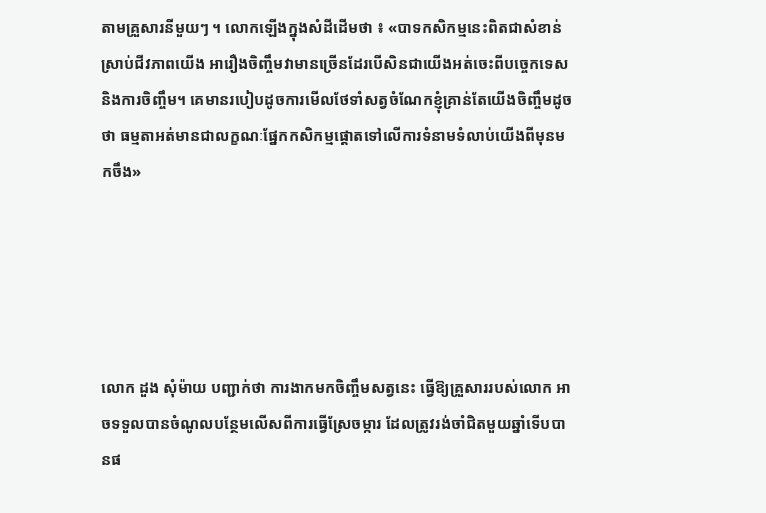តាមគ្រួសារនីមួយៗ ។ លោកឡើងក្នុងសំដីដើមថា ៖ «បាទកសិកម្មនេះពិតជាសំខាន់ស្រាប់ជីវភាពយើង អារឿងចិញ្ចឹមវាមានច្រើនដែរបើសិនជាយើងអត់ចេះពីបច្ចេកទេសនិងការចិញ្ចឹម។ គេមានរបៀបដូចការមើលថែទាំសត្វចំណែកខ្ញុំគ្រាន់តែយើងចិញ្ចឹមដូចថា ធម្មតាអត់មានជាលក្ខណៈផ្នែកកសិកម្មផ្ដោតទៅលើការទំនាមទំលាប់យើងពីមុនមកចឹង»





លោក ដួង សុំម៉ាយ បញ្ជាក់ថា ការងាកមកចិញ្ចឹមសត្វនេះ ធ្វើឱ្យគ្រួសាររបស់លោក អាចទទួលបានចំណូលបន្ថែមលើសពីការធ្វើស្រែចម្ការ ដែលត្រូវរង់ចាំជិតមួយឆ្នាំទើបបានផ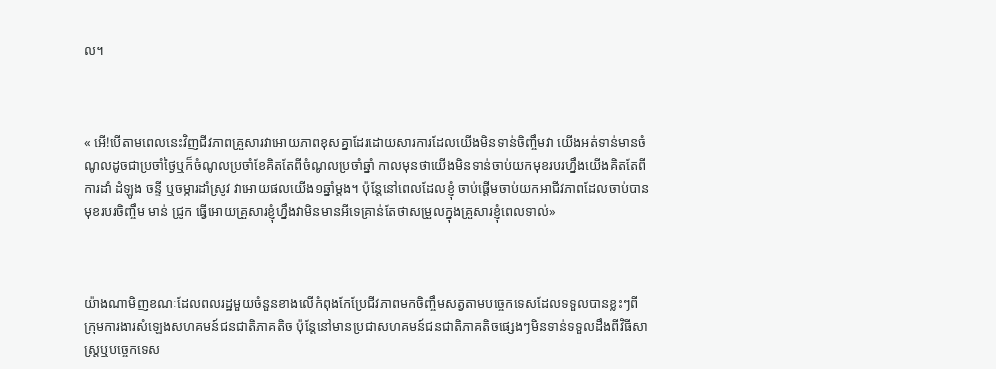ល។



« អើ!បើតាមពេលនេះវិញជីវភាពគ្រួសារវាអោយភាពខុសគ្នាដែរដោយសារការដែលយើងមិនទាន់ចិញ្ចឹមវា យើងអត់ទាន់មានចំណូលដូចជាប្រចាំថ្ងៃឬក៏ចំណូលប្រចាំខែគិតតែពីចំណូលប្រចាំឆ្នាំ កាលមុនថាយើងមិនទាន់ចាប់យកមុខរបរហ្នឹងយើងគិតតែពីការដាំ ដំឡូង ចន្ទី ឬចម្ការដាំស្រូវ វាអោយផលយើង១ឆ្នាំម្តង។ ប៉ុន្តែនៅពេលដែលខ្ញុំ ចាប់ផ្តើមចាប់យកអាជីវភាពដែលចាប់បានមុខរបរចិញ្ចឹម មាន់ ជ្រូក ធើ្វអោយគ្រួសារខ្ញុំហ្នឹងវាមិនមានអីទេគ្រាន់តែថាសម្រួលក្នុងគ្រួសារខ្ញុំពេលទាល់»



យ៉ាងណាមិញខណៈដែលពលរដ្ឋមួយចំនួនខាងលើកំពុងកែប្រែជីវភាពមកចិញ្ចឹមសត្វតាមបច្ចេកទេសដែលទទួលបានខ្លះៗពីក្រុមការងារសំឡេងសហគមន៍ជនជាតិភាគតិច ប៉ុន្តែនៅមានប្រជាសហគមន៍ជនជាតិភាគតិចផ្សេងៗមិនទាន់ទទួលដឹងពីវិធីសាស្រ្តឬបច្ចេកទេស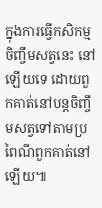ក្នុងការធើ្វកសិកម្មចិញ្ចឹមសត្វនេះ នៅឡើយទេ ដោយពួកគាត់នៅបន្តចិញ្ចឹមសត្វទៅតាមប្រពៃណីពួកគាត់នៅឡើយ៕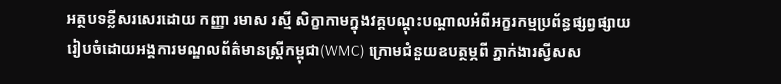អត្ថបទខ្លីសរសេរដោយ កញ្ញា រមាស រស្មី សិក្ខាកាមក្នុងវគ្គបណ្តុះបណ្តាលអំពីអក្ខរកម្មប្រព័ន្ធផ្សព្វផ្សាយ រៀបចំដោយអង្គការមណ្ឌលព័ត៌មានស្រ្តីកម្ពុជា(WMC) ក្រោមជំនួយឧបត្ថម្ភពី ភ្នាក់ងារស្វីសស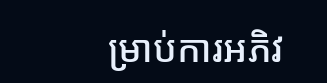ម្រាប់ការអភិវ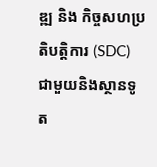ឌ្ឍ និង កិច្ចសហប្រតិបត្តិការ (SDC) ជាមួយនិងស្ថានទូត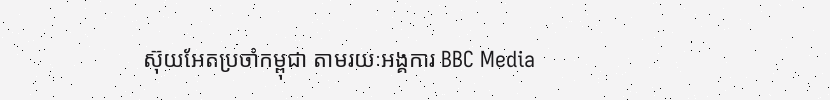ស៊ុយអែតប្រចាំកម្ពុជា តាមរយៈអង្គការ BBC Media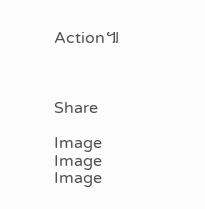Action៕



Share

Image
Image
Image